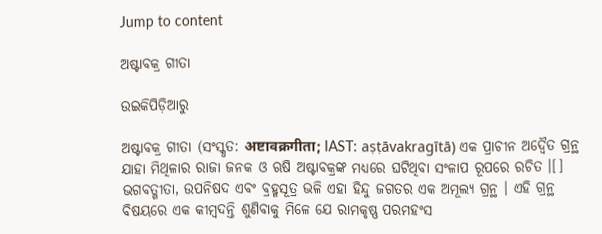Jump to content

ଅଷ୍ଟାବକ୍ର ଗୀତା

ଉଇକିପିଡ଼ିଆ‌ରୁ

ଅଷ୍ଟାବକ୍ର ଗୀତା (ସଂସ୍କୃତ: अष्टावक्रगीता; IAST: aṣṭāvakragītā) ଏକ ପ୍ରାଚୀନ ଅଦ୍ୱୈତ ଗ୍ରନ୍ଥ ଯାହା ମିଥିଳାର ରାଜା ଜନକ ଓ ଋଷି ଅଷ୍ଟାବକ୍ରଙ୍କ ମଧ୍ୟରେ ଘଟିଥିବା ସଂଳାପ ରୂପରେ ରଚିତ ।[] ଭଗବତ୍ଗୀତା, ଉପନିଷଦ ଏବଂ ବ୍ରହ୍ମସୂତ୍ର ଭଳି ଏହା ହିନ୍ଦୁ ଜଗତର ଏକ ଅମୂଲ୍ୟ ଗ୍ରନ୍ଥ । ଏହି ଗ୍ରନ୍ଥ ବିଷୟରେ ଏକ କୀମ୍ବଦନ୍ତି ଶୁଣିବାକୁ ମିଳେ ଯେ ରାମକୃଷ୍ଣ ପରମହଂସ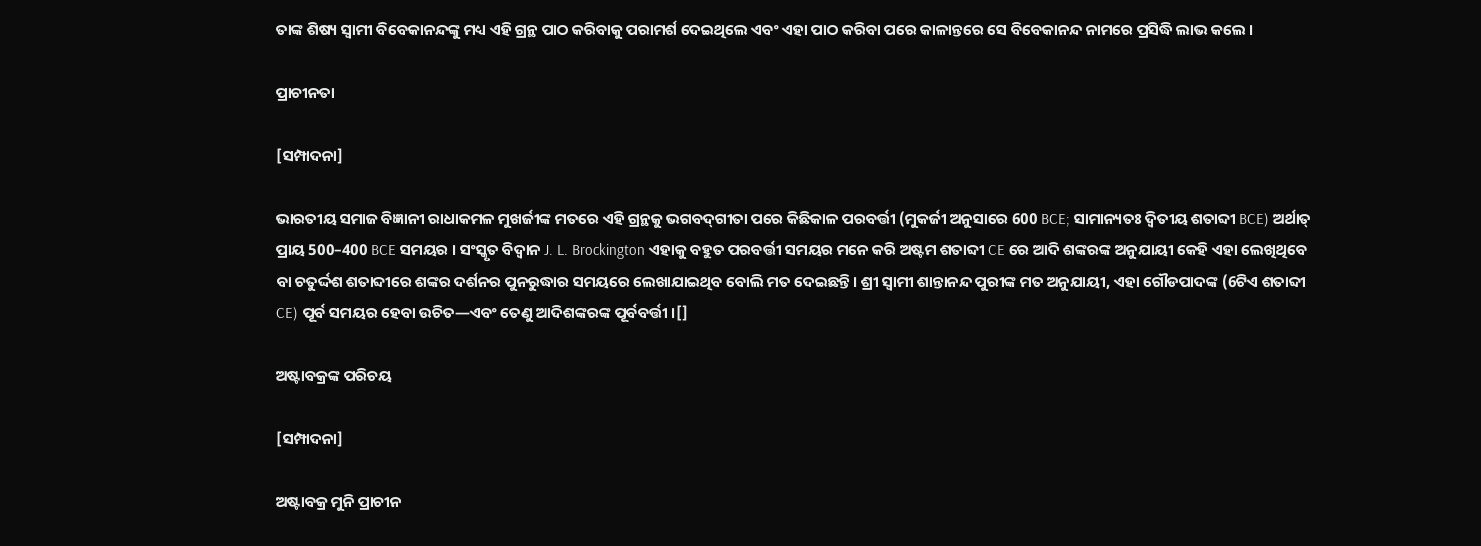ତାଙ୍କ ଶିଷ୍ୟ ସ୍ଵାମୀ ବିବେକାନନ୍ଦଙ୍କୁ ମଧ୍ୟ ଏହି ଗ୍ରନ୍ଥ ପାଠ କରିବାକୁ ପରାମର୍ଶ ଦେଇଥିଲେ ଏବଂ ଏହା ପାଠ କରିବା ପରେ କାଳାନ୍ତରେ ସେ ବିବେକାନନ୍ଦ ନାମରେ ପ୍ରସିଦ୍ଧି ଲାଭ କଲେ ।

ପ୍ରାଚୀନତା

[ସମ୍ପାଦନା]

ଭାରତୀୟ ସମାଜ ବିଜ୍ଞାନୀ ରାଧାକମଳ ମୁଖର୍ଜୀଙ୍କ ମତରେ ଏହି ଗ୍ରନ୍ଥକୁ ଭଗବଦ୍‍ଗୀତା ପରେ କିଛିକାଳ ପରବର୍ତ୍ତୀ (ମୁକର୍ଜୀ ଅନୁସାରେ 600 BCE; ସାମାନ୍ୟତଃ ଦ୍ୱିତୀୟ ଶତାବ୍ଦୀ BCE) ଅର୍ଥାତ୍ ପ୍ରାୟ 500–400 BCE ସମୟର । ସଂସ୍କୃତ ବିଦ୍ୱାନ J. L. Brockington ଏହାକୁ ବହୁତ ପରବର୍ତ୍ତୀ ସମୟର ମନେ କରି ଅଷ୍ଟମ ଶତାବ୍ଦୀ CE ରେ ଆଦି ଶଙ୍କରଙ୍କ ଅନୁଯାୟୀ କେହି ଏହା ଲେଖିଥିବେ ବା ଚତୁର୍ଦ୍ଦଶ ଶତାବ୍ଦୀରେ ଶଙ୍କର ଦର୍ଶନର ପୁନରୁଦ୍ଧାର ସମୟରେ ଲେଖାଯାଇଥିବ ବୋଲି ମତ ଦେଇଛନ୍ତି। ଶ୍ରୀ ସ୍ୱାମୀ ଶାନ୍ତାନନ୍ଦ ପୁରୀଙ୍କ ମତ ଅନୁଯାୟୀ, ଏହା ଗୌଡପାଦଙ୍କ (6ଟିଏ ଶତାବ୍ଦୀ CE) ପୂର୍ବ ସମୟର ହେବା ଉଚିତ—ଏବଂ ତେଣୁ ଆଦିଶଙ୍କରଙ୍କ ପୂର୍ବବର୍ତ୍ତୀ ।[]

ଅଷ୍ଟାବକ୍ରଙ୍କ ପରିଚୟ

[ସମ୍ପାଦନା]

ଅଷ୍ଟାବକ୍ର ମୁନି ପ୍ରାଚୀନ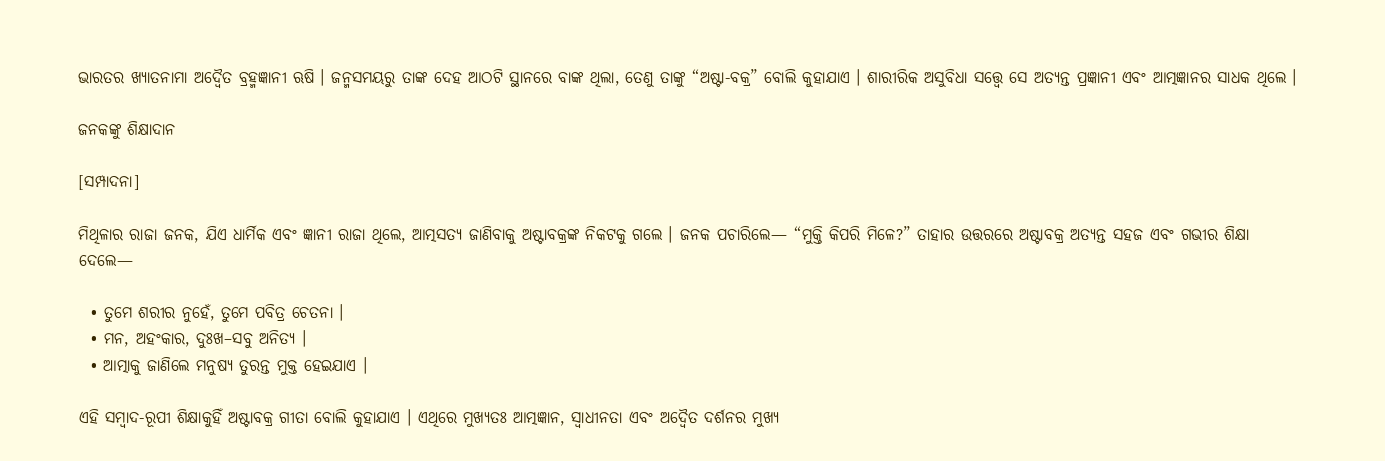ଭାରତର ଖ୍ୟାତନାମା ଅଦ୍ୱୈତ ବ୍ରହ୍ମଜ୍ଞାନୀ ଋଷି । ଜନ୍ମସମୟରୁ ତାଙ୍କ ଦେହ ଆଠଟି ସ୍ଥାନରେ ବାଙ୍କ ଥିଲା, ତେଣୁ ତାଙ୍କୁ “ଅଷ୍ଟା-ବକ୍ର” ବୋଲି କୁହାଯାଏ । ଶାରୀରିକ ଅସୁବିଧା ସତ୍ତ୍ୱେ ସେ ଅତ୍ୟନ୍ତ ପ୍ରଜ୍ଞାନୀ ଏବଂ ଆତ୍ମଜ୍ଞାନର ସାଧକ ଥିଲେ ।

ଜନକଙ୍କୁ ଶିକ୍ଷାଦାନ

[ସମ୍ପାଦନା]

ମିଥିଳାର ରାଜା ଜନକ, ଯିଏ ଧାର୍ମିକ ଏବଂ ଜ୍ଞାନୀ ରାଜା ଥିଲେ, ଆତ୍ମସତ୍ୟ ଜାଣିବାକୁ ଅଷ୍ଟାବକ୍ରଙ୍କ ନିକଟକୁ ଗଲେ । ଜନକ ପଚାରିଲେ— “ମୁକ୍ତି କିପରି ମିଳେ?” ତାହାର ଉତ୍ତରରେ ଅଷ୍ଟାବକ୍ର ଅତ୍ୟନ୍ତ ସହଜ ଏବଂ ଗଭୀର ଶିକ୍ଷା ଦେଲେ—

  • ତୁମେ ଶରୀର ନୁହେଁ, ତୁମେ ପବିତ୍ର ଚେତନା ।
  • ମନ, ଅହଂକାର, ଦୁଃଖ–ସବୁ ଅନିତ୍ୟ ।
  • ଆତ୍ମାକୁ ଜାଣିଲେ ମନୁଷ୍ୟ ତୁରନ୍ତ ମୁକ୍ତ ହେଇଯାଏ ।

ଏହି ସମ୍ବାଦ-ରୂପୀ ଶିକ୍ଷାକୁହିଁ ଅଷ୍ଟାବକ୍ର ଗୀତା ବୋଲି କୁହାଯାଏ । ଏଥିରେ ମୁଖ୍ୟତଃ ଆତ୍ମଜ୍ଞାନ, ସ୍ୱାଧୀନତା ଏବଂ ଅଦ୍ୱୈତ ଦର୍ଶନର ମୁଖ୍ୟ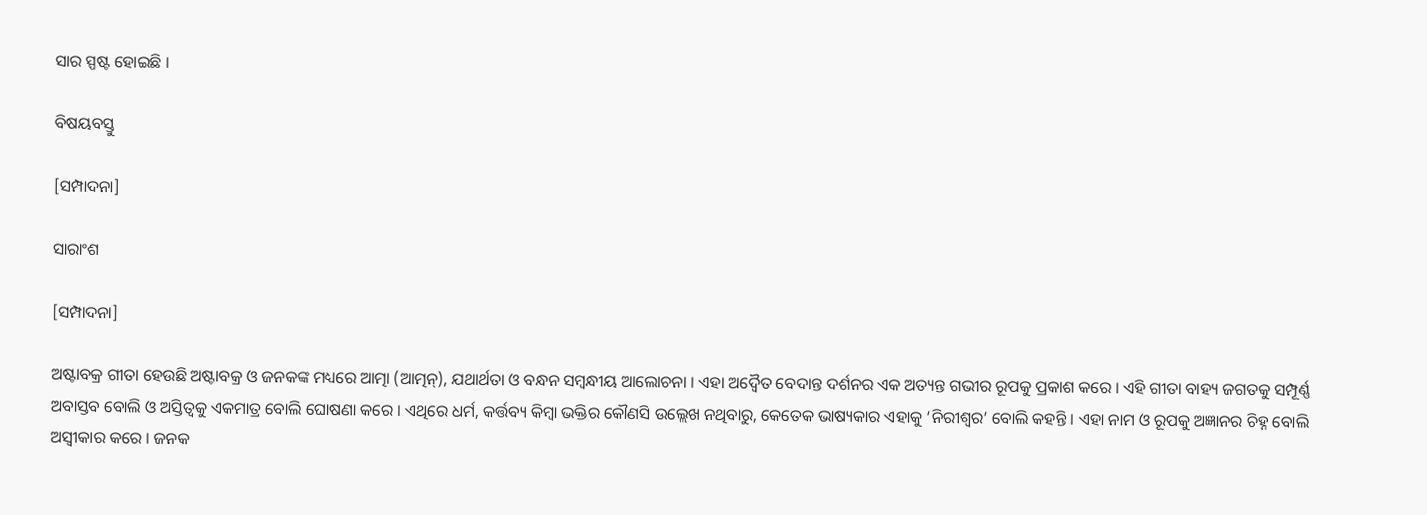ସାର ସ୍ପଷ୍ଟ ହୋଇଛି ।

ବିଷୟବସ୍ତୁ

[ସମ୍ପାଦନା]

ସାରାଂଶ

[ସମ୍ପାଦନା]

ଅଷ୍ଟାବକ୍ର ଗୀତା ହେଉଛି ଅଷ୍ଟାବକ୍ର ଓ ଜନକଙ୍କ ମଧ୍ୟରେ ଆତ୍ମା (ଆତ୍ମନ୍), ଯଥାର୍ଥତା ଓ ବନ୍ଧନ ସମ୍ବନ୍ଧୀୟ ଆଲୋଚନା । ଏହା ଅଦ୍ୱୈତ ବେଦାନ୍ତ ଦର୍ଶନର ଏକ ଅତ୍ୟନ୍ତ ଗଭୀର ରୂପକୁ ପ୍ରକାଶ କରେ । ଏହି ଗୀତା ବାହ୍ୟ ଜଗତକୁ ସମ୍ପୂର୍ଣ୍ଣ ଅବାସ୍ତବ ବୋଲି ଓ ଅସ୍ତିତ୍ୱକୁ ଏକମାତ୍ର ବୋଲି ଘୋଷଣା କରେ । ଏଥିରେ ଧର୍ମ, କର୍ତ୍ତବ୍ୟ କିମ୍ବା ଭକ୍ତିର କୌଣସି ଉଲ୍ଲେଖ ନଥିବାରୁ, କେତେକ ଭାଷ୍ୟକାର ଏହାକୁ ‘ନିରୀଶ୍ୱର’ ବୋଲି କହନ୍ତି । ଏହା ନାମ ଓ ରୂପକୁ ଅଜ୍ଞାନର ଚିହ୍ନ ବୋଲି ଅସ୍ୱୀକାର କରେ । ଜନକ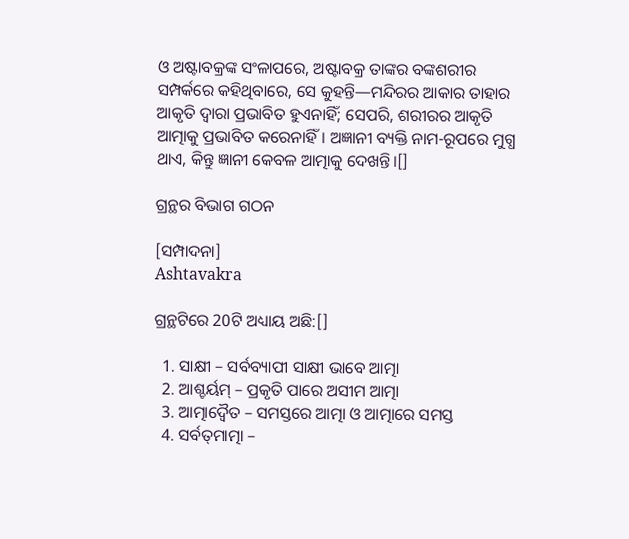ଓ ଅଷ୍ଟାବକ୍ରଙ୍କ ସଂଳାପରେ, ଅଷ୍ଟାବକ୍ର ତାଙ୍କର ବଙ୍କଶରୀର ସମ୍ପର୍କରେ କହିଥିବାରେ, ସେ କୁହନ୍ତି—ମନ୍ଦିରର ଆକାର ତାହାର ଆକୃତି ଦ୍ୱାରା ପ୍ରଭାବିତ ହୁଏନାହିଁ; ସେପରି, ଶରୀରର ଆକୃତି ଆତ୍ମାକୁ ପ୍ରଭାବିତ କରେନାହିଁ। ଅଜ୍ଞାନୀ ବ୍ୟକ୍ତି ନାମ-ରୂପରେ ମୁଗ୍ଧ ଥାଏ, କିନ୍ତୁ ଜ୍ଞାନୀ କେବଳ ଆତ୍ମାକୁ ଦେଖନ୍ତି।[]

ଗ୍ରନ୍ଥର ବିଭାଗ ଗଠନ

[ସମ୍ପାଦନା]
Ashtavakra

ଗ୍ରନ୍ଥଟିରେ 20ଟି ଅଧ୍ୟାୟ ଅଛି:[]

  1. ସାକ୍ଷୀ – ସର୍ବବ୍ୟାପୀ ସାକ୍ଷୀ ଭାବେ ଆତ୍ମା
  2. ଆଶ୍ଚର୍ୟମ୍ – ପ୍ରକୃତି ପାରେ ଅସୀମ ଆତ୍ମା
  3. ଆତ୍ମାଦ୍ୱୈତ – ସମସ୍ତରେ ଆତ୍ମା ଓ ଆତ୍ମାରେ ସମସ୍ତ
  4. ସର୍ବତ୍‌ମାତ୍ମା –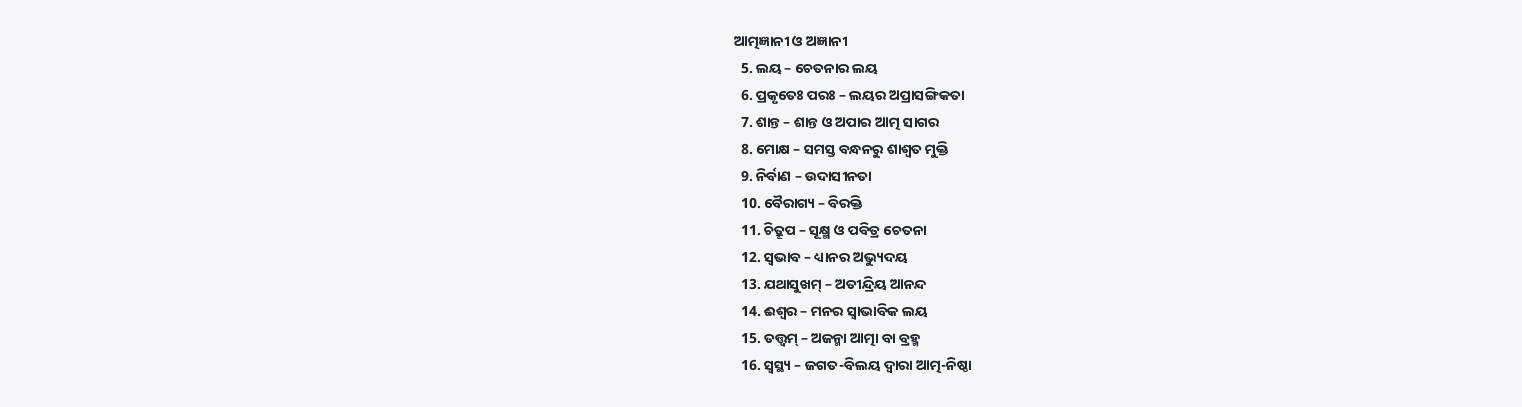ଆତ୍ମଜ୍ଞାନୀ ଓ ଅଜ୍ଞାନୀ
  5. ଲୟ – ଚେତନାର ଲୟ
  6. ପ୍ରକୃତେଃ ପରଃ – ଲୟର ଅପ୍ରାସଙ୍ଗିକତା
  7. ଶାନ୍ତ – ଶାନ୍ତ ଓ ଅପାର ଆତ୍ମ ସାଗର
  8. ମୋକ୍ଷ – ସମସ୍ତ ବନ୍ଧନରୁ ଶାଶ୍ୱତ ମୁକ୍ତି
  9. ନିର୍ବାଣ – ଉଦାସୀନତା
  10. ବୈରାଗ୍ୟ – ବିରକ୍ତି
  11. ଚିତ୍ରୂପ – ସୂକ୍ଷ୍ମ ଓ ପବିତ୍ର ଚେତନା
  12. ସ୍ୱଭାବ – ଧ୍ୟାନର ଅଭ୍ୟୁଦୟ
  13. ଯଥାସୁଖମ୍ – ଅତୀନ୍ଦ୍ରିୟ ଆନନ୍ଦ
  14. ଈଶ୍ୱର – ମନର ସ୍ୱାଭାବିକ ଲୟ
  15. ତତ୍ତ୍ୱମ୍ – ଅଜନ୍ମା ଆତ୍ମା ବା ବ୍ରହ୍ମ
  16. ସ୍ୱସ୍ଥ୍ୟ – ଜଗତ-ବିଲୟ ଦ୍ୱାରା ଆତ୍ମ-ନିଷ୍ଠା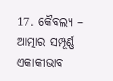17. କୈବଲ୍ୟ – ଆତ୍ମାର ସମ୍ପୂର୍ଣ୍ଣ ଏକାକୀଭାବ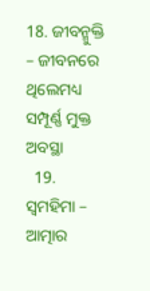18. ଜୀବନ୍ମୁକ୍ତି – ଜୀବନରେ ଥିଲେମଧ୍ୟ ସମ୍ପୂର୍ଣ୍ଣ ମୁକ୍ତ ଅବସ୍ଥା
  19. ସ୍ଵମହିମା – ଆତ୍ମାର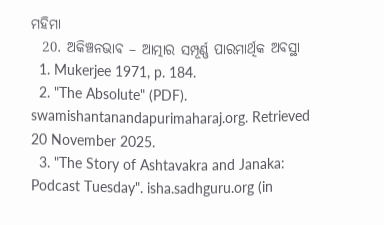ମହିମା
  20. ଅକିଞ୍ଚନଭାବ – ଆତ୍ମାର ସମ୍ପୂର୍ଣ୍ଣ ପାରମାର୍ଥିକ ଅବସ୍ଥା
  1. Mukerjee 1971, p. 184.
  2. "The Absolute" (PDF). swamishantanandapurimaharaj.org. Retrieved 20 November 2025.
  3. "The Story of Ashtavakra and Janaka: Podcast Tuesday". isha.sadhguru.org (in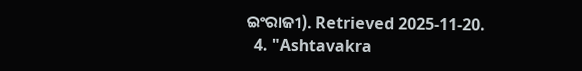ଇଂରାଜୀ). Retrieved 2025-11-20.
  4. "Ashtavakra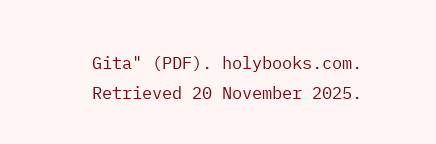Gita" (PDF). holybooks.com. Retrieved 20 November 2025.